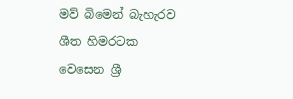මව් බිමෙන් බැහැරව ශීත හිමරටක වෙසෙන ශ්‍රී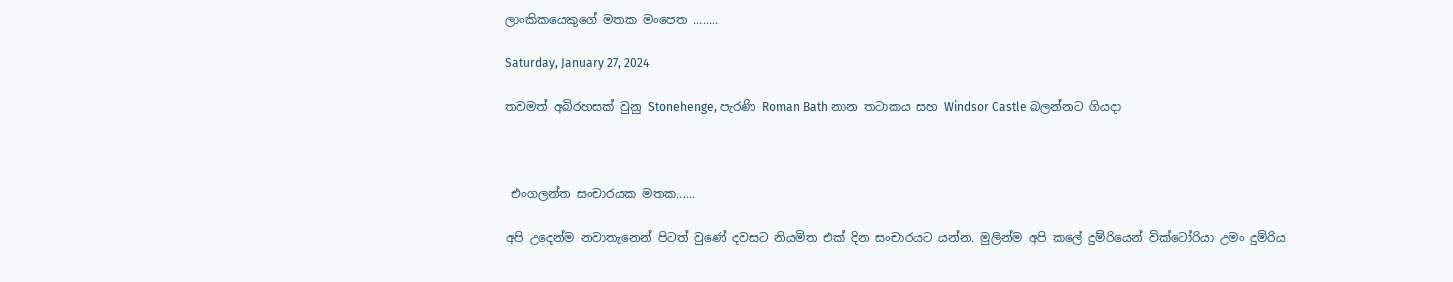ලාංකිකයෙකුගේ මතක මංපෙත ........

Saturday, January 27, 2024

තවමත් අබිරහසක් වුනු Stonehenge, පැරණි Roman Bath නාන තටාකය සහ Windsor Castle බලන්නට ගියදා



 එංගලන්ත සංචාරයක මතක......

අපි උදෙන්ම නවාතැනෙන් පිටත් වුණේ දවසට නියමිත එක් දින සංචාරයට යන්න. මුලින්ම අපි කලේ දුම්රියෙන් වික්ටෝරියා උමං දුම්රිය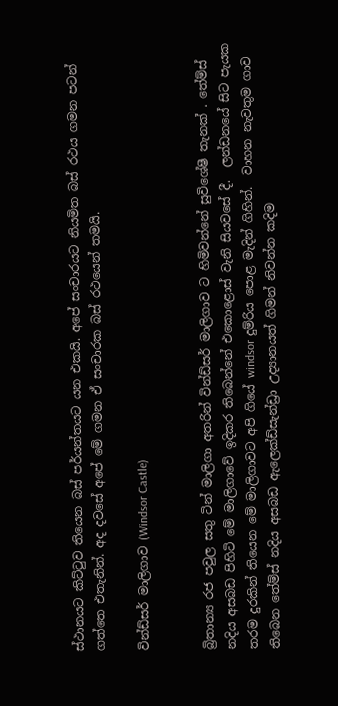ස්ථානයට කිට්ටුව තියෙන බස් පර්යන්තයට යන එකයි. අපේ සංචාරයට නියමිත බස් රථය ගමන පටන් ගත්තෙ එතැනින්. අද දවසේ අපේ මේ ගමන ඒ සංචාරක බස් රථයෙන් තමයි.

වින්ඩ්සර් මාලිගාව (Windsor Castle)


බ්‍රිතාන්‍ය රජ පවුල සතු ටින් මාලිගා අතරින් වින්ඩ්සර් මාලිගාව ට හිමිවන්නේ සුවිශේෂී තැනක් . තේම්ස් නදිය අසබඩ පිහිටි මේ මාලිගාවේ ඉදිකර තිබෙන්නේ එකොළොස් වැනි සියවසේ දී.  ලන්ඩනයේ සිට පැයක තරම දුරකින් තියෙන මේ මාලිගාවට අපි ගියේ windsor දුම්රිය පොළ මැදින් ගිහින්.  වාහන නැවතුම ගාව තිබෙන තේම්ස් නදිය අසබඩ ඇලෙක්ඩ්සැන්ඩ්‍රා උද්‍යානයත් ගිමන් නිවන්න කදිම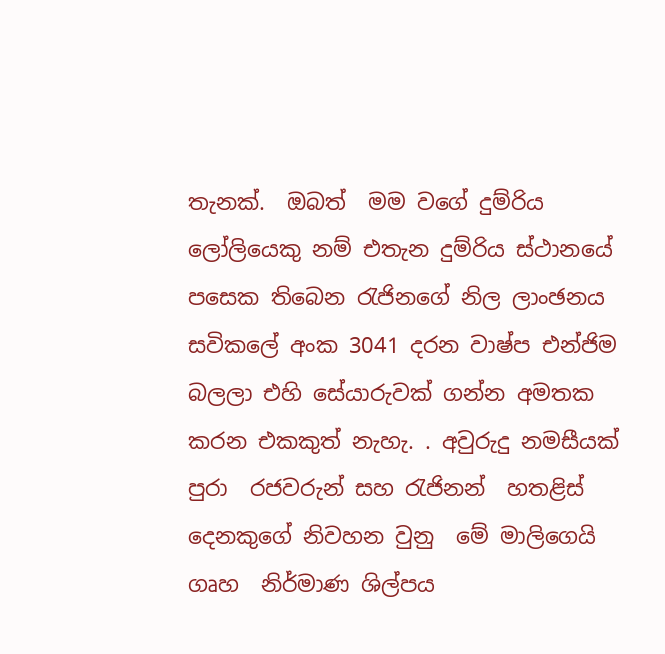තැනක්.  ඔබත්  මම වගේ දුම්රිය ලෝලියෙකු නම් එතැන දුම්රිය ස්ථානයේ පසෙක තිබෙන රැජිනගේ නිල ලාංඡනය සවිකලේ අංක 3041 දරන වාෂ්ප එන්ජිම බලලා එහි සේයාරුවක් ගන්න අමතක කරන එකකුත් නැහැ. . අවුරුදු නමසීයක් පුරා  රජවරුන් සහ රැජිනන්  හතළිස් දෙනකුගේ නිවහන වුනු  මේ මාලිගෙයි ගෘහ  නිර්මාණ ශිල්පය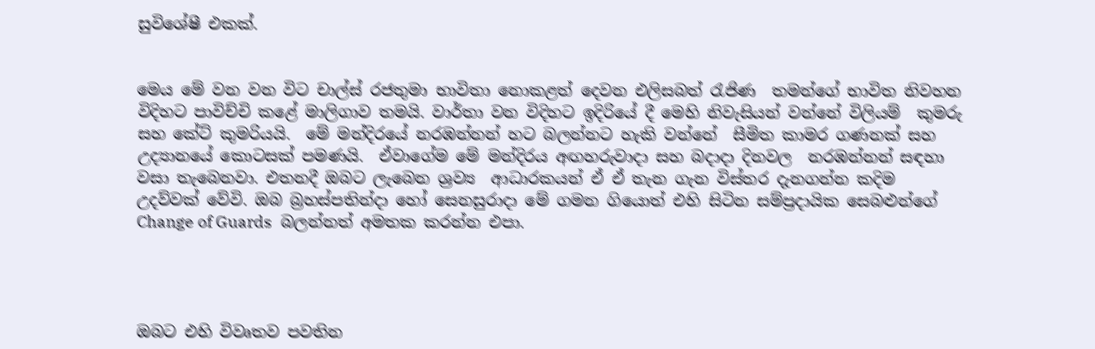සුවිශේෂී එකක්.


මෙය මේ වන වන විට චාල්ස් රජතුමා භාවිතා නොකළත් දෙවන එලිසබත් රැජිණ  තමන්ගේ භාවිත නිවහන විදිහට පාවිච්චි කළේ මාලිගාව තමයි. වාර්තා වන විදිහට ඉදිරියේ දී මෙහි නිවැසියන් වන්නේ විලියම්  කුමරු සහ කේට් කුමරියයි.  මේ මන්දිරයේ නරඹන්නන් හට බලන්නට හැකි වන්නේ  සීමිත කාමර ගණනක් සහ උද්‍යානයේ කොටසක් පමණයි.  ඒවාගේම මේ මන්දිරය අඟහරුවාදා සහ බදාදා දිනවල  නරඹන්නන් සඳහා වසා තැබෙනවා. එතනදී ඔබට ලැබෙන ශ්‍රව්‍ය  ආධාරකයන් ඒ ඒ තැන ගැන විස්තර දැනගන්න කදිම උදව්වක් වේවි. ඔබ බ්‍රහස්පතින්දා හෝ සෙනසුරාදා මේ ගමන ගියොත් එහි සිටින සම්ප්‍රදායික සෙබළුන්ගේ  Change of Guards  බලන්නත් අමතක කරන්න එපා.




ඔබට එහි විවෘතව පවතින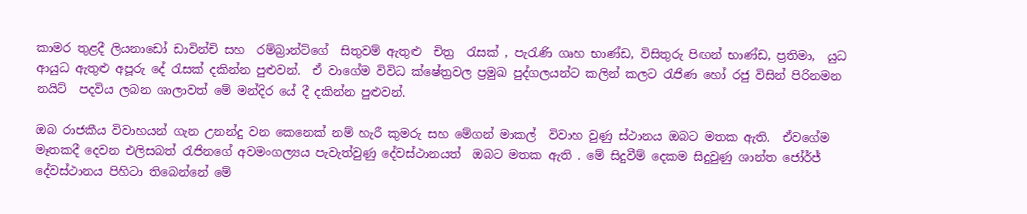කාමර තුළදී ලියනාඩෝ ඩාවින්චි සහ  රම්බ්‍රාන්ට්ගේ  සිතුවම් ඇතුළු  චිත්‍ර  රැසක් , පැරැණි ගෘහ භාණ්ඩ, විසිතුරු පිඟන් භාණ්ඩ, ප්‍රතිමා,  යුධ ආයුධ ඇතුළු අපූරු දේ රැසක් දකින්න පුළුවන්.  ඒ වාගේම විවිධ ක්ෂේත්‍රවල ප්‍රමුඛ පුද්ගලයන්ට කලින් කලට රැජිණ හෝ රජු විසින් පිරිනමන නයිට්  පදවිය ලබන ශාලාවත් මේ මන්දිර යේ දී දකින්න පුළුවන්.

ඔබ රාජකීය විවාහයන් ගැන උනන්දු වන කෙනෙක් නම් හැරී කුමරු සහ මේගන් මාකල්  විවාහ වුණු ස්ථානය ඔබට මතක ඇති.  ඒවගේම මෑතකදී දෙවන එලිසබත් රැජිනගේ අවමංගල්‍යය පැවැත්වුණු දේවස්ථානයත්  ඔබට මතක ඇති . මේ සිදුවීම් දෙකම සිදුවුණු ශාන්ත ජෝර්ජ් දේවස්ථානය පිහිටා තිබෙන්නේ මේ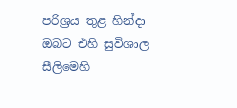පරිශ්‍රය තුළ හින්දා ඔබට එහි සුවිශාල සීලිමෙහි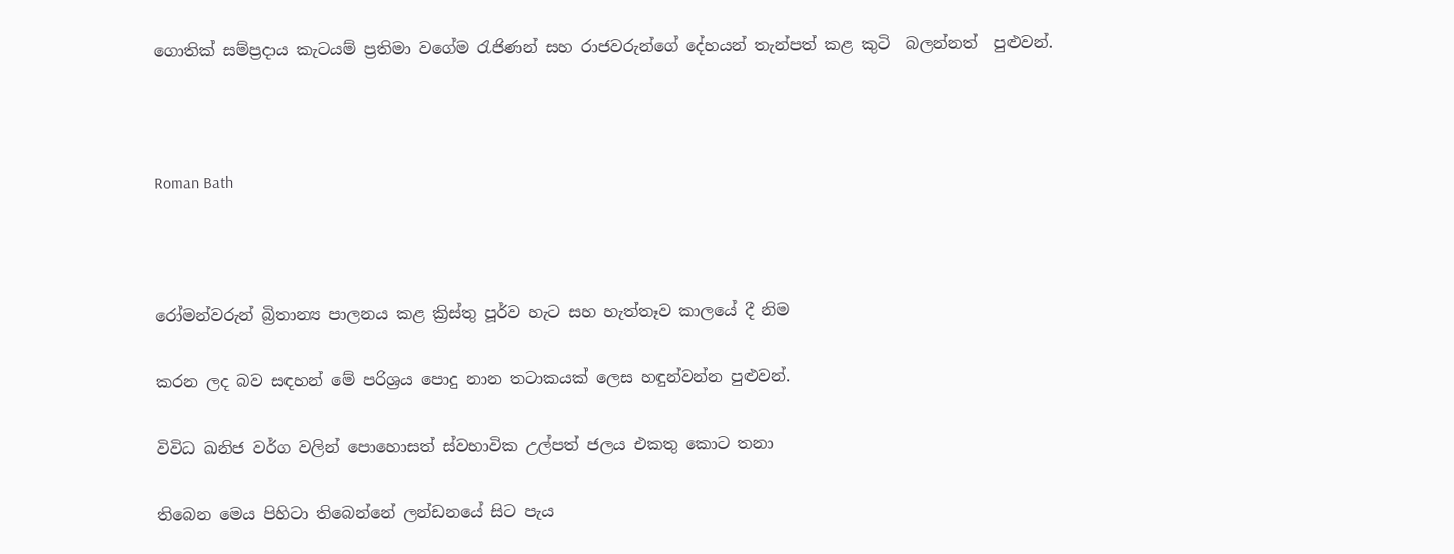ගොතික් සම්ප්‍රදාය කැටයම් ප්‍රතිමා වගේම රැජිණන් සහ රාජවරුන්ගේ දේහයන් තැන්පත් කළ කුටි  බලන්නත්  පුළුවන්.



Roman Bath



රෝමන්වරුන් බ්‍රිතාන්‍ය පාලනය කළ ක්‍රිස්තු පූර්ව හැට සහ හැත්තෑව කාලයේ දී නිම

කරන ලද බව සඳහන් මේ පරිශ්‍රය පොදු නාන තටාකයක් ලෙස හඳුන්වන්න පුළුවන්.

විවිධ ඛනිජ වර්ග වලින් පොහොසත් ස්වභාවික උල්පත් ජලය එකතු කොට තනා

තිබෙන මෙය පිහිටා තිබෙන්නේ ලන්ඩනයේ සිට පැය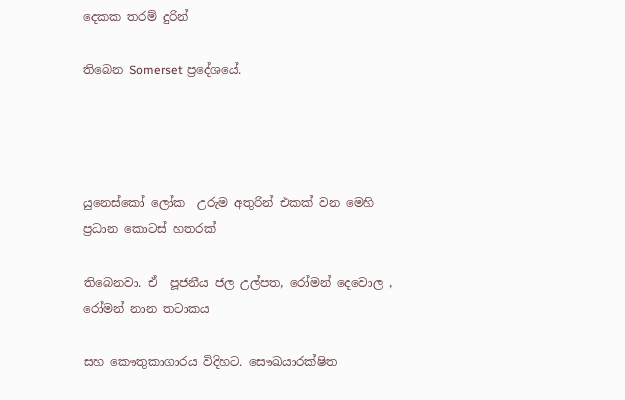දෙකක තරම් දුරින්

තිබෙන Somerset ප්‍රදේශයේ.




යුනෙස්කෝ ලෝක  උරුම අතුරින් එකක් වන මෙහි  ප්‍රධාන කොටස් හතරක්

තිබෙනවා. ඒ  පූජනීය ජල උල්පත, රෝමන් දෙවොල , රෝමන් නාන තටාකය

සහ කෞතුකාගාරය විදිහට. සෞඛයාරක්ෂිත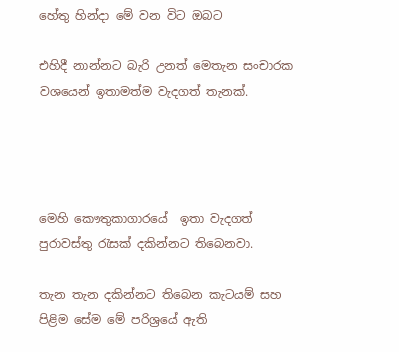හේතු හින්දා මේ වන විට ඔබට

එහිදී නාන්නට බැරි උනත් මෙතැන සංචාරක වශයෙන් ඉතාමත්ම වැදගත් තැනක්.




මෙහි කෞතුකාගාරයේ  ඉතා වැදගත් පුරාවස්තු රැසක් දකින්නට තිබෙනවා.

තැන තැන දකින්නට තිබෙන කැටයම් සහ පිළිම සේම මේ පරිශ්‍රයේ ඇති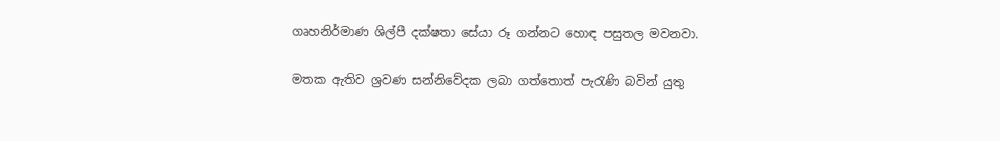ගෘහනිර්මාණ ශිල්පී දක්ෂතා සේයා රූ ගන්නට හොඳ පසුතල මවනවා.

මතක ඇතිව ශ්‍රවණ සන්නිවේදක ලබා ගත්තොත් පැරැණි බවින් යුතු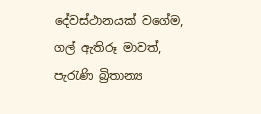දේවස්ථානයක් වගේම,  ගල් ඇතිරූ මාවත්, පැරැණි බ්‍රිතාන්‍ය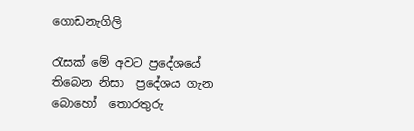ගොඩනැගිලි

රැසක් මේ අවට ප්‍රදේශයේ තිබෙන නිසා  ප්‍රදේශය ගැන බොහෝ  තොරතුරු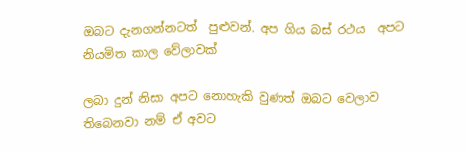ඔබට දැනගන්නටත්  පුළුවන්. අප ගිය බස් රථය  අපට නියමිත කාල වේලාවක්

ලබා දුන් නිසා අපට නොහැකි වුණත් ඔබට වෙලාව තිබෙනවා නම් ඒ අවට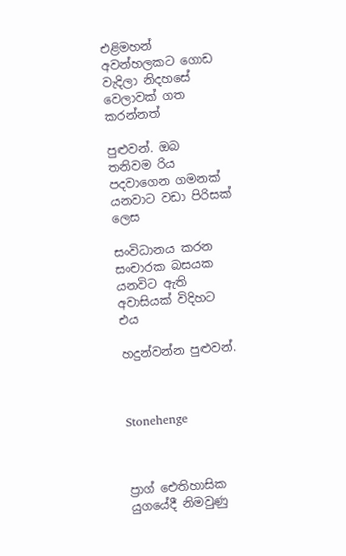එළිමහන් අවන්හලකට ගොඩ වැදිලා නිදහසේ වෙලාවක් ගත කරන්නත්

පුළුවන්. ඔබ තනිවම රිය පදවාගෙන ගමනක් යනවාට වඩා පිරිසක් ලෙස

සංවිධානය කරන සංචාරක බසයක යනවිට ඇති අවාසියක් විදිහට එය

හදුන්වන්න පුළුවන්.



Stonehenge



ප්‍රාග් ඓතිහාසික යුගයේදී නිමවුණු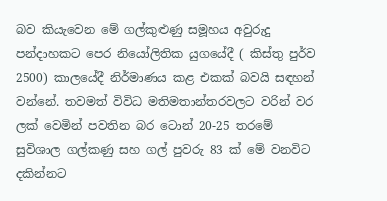බව කියැවෙන මේ ගල්කුළුණු සමූහය අවුරුදු පන්දාහකට පෙර නියෝලිතික යුගයේදී ( කිස්තු පුර්ව 2500) කාලයේදී නිර්මාණය කළ එකක් බවයි සඳහන් වන්නේ. තවමත් විවිධ මතිමතාන්තරවලට වරින් වර ලක් වෙමින් පවතින බර ටොන් 20-25 තරමේ සුවිශාල ගල්කණු සහ ගල් පුවරු 83 ක් මේ වනවිට දකින්නට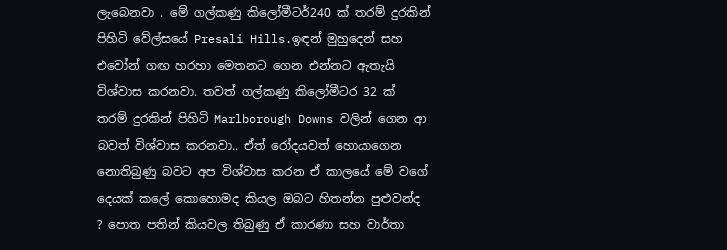ලැබෙනවා . මේ ගල්කණු කිලෝමීටර්240 ක් තරම් දුරකින් පිහිටි වේල්සයේ Presali Hills.ඉඳන් මුහුදෙන් සහ එවෝන් ගඟ හරහා මෙතනට ගෙන එන්නට ඇතැයි විශ්වාස කරනවා. තවත් ගල්කණු කිලෝමීටර 32 ක් තරම් දුරකින් පිහිටි Marlborough Downs වලින් ගෙන ආ බවත් විශ්වාස කරනවා.. ඒත් රෝදයවත් හොයාගෙන නොතිබුණු බවට අප විශ්වාස කරන ඒ කාලයේ මේ වගේ දෙයක් කලේ කොහොමද කියල ඔබට හිතන්න පුළුවන්ද ? පොත පතින් කියවල තිබුණු ඒ කාරණා සහ වාර්තා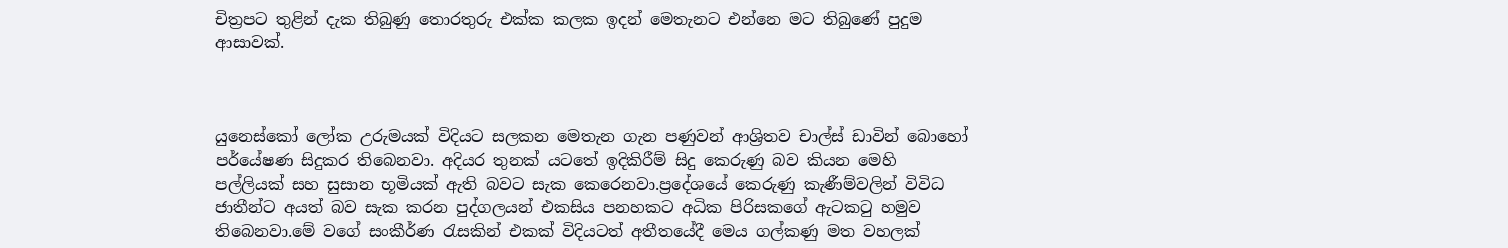චිත්‍රපට තුළින් දැක තිබුණු තොරතුරු එක්ක කලක ඉදන් මෙතැනට එන්නෙ මට තිබුණේ පුදුම ආසාවක්.



යුනෙස්කෝ ලෝක උරුමයක් විදියට සලකන මෙතැන ගැන පණුවන් ආශ්‍රිතව චාල්ස් ඩාවින් බොහෝ පර්යේෂණ සිදුකර තිබෙනවා. අදියර තුනක් යටතේ ඉදිකිරීම් සිදු කෙරුණු බව කියන මෙහි පල්ලියක් සහ සුසාන භූමියක් ඇති බවට සැක කෙරෙනවා.ප්‍රදේශයේ කෙරුණු කැණීම්වලින් විවිධ ජාතීන්ට අයත් බව සැක කරන පුද්ගලයන් එකසිය පනහකට අධික පිරිසකගේ ඇටකටු හමුව තිබෙනවා.මේ වගේ සංකීර්ණ රැසකින් එකක් විදියටත් අතීතයේදී මෙය ගල්කණු මත වහලක්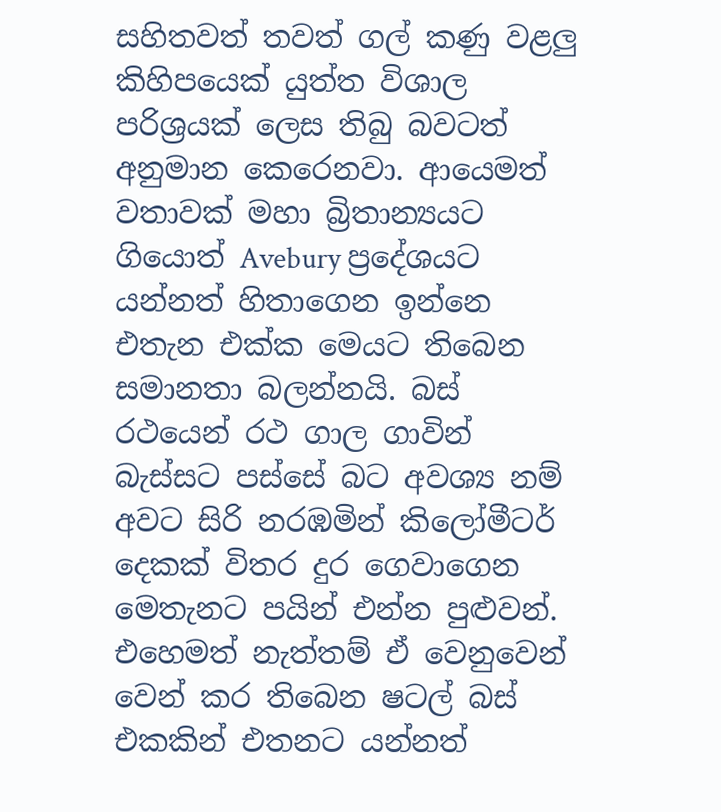සහිතවත් තවත් ගල් කණු වළලු කිහිපයෙක් යුත්ත විශාල පරිශ්‍රයක් ලෙස තිබු බවටත් අනුමාන කෙරෙනවා. ආයෙමත් වතාවක් මහා බ්‍රිතාන්‍යයට ගියොත් Avebury ප්‍රදේශයට යන්නත් හිතාගෙන ඉන්නෙ එතැන එක්ක මෙයට තිබෙන සමානතා බලන්නයි. බස් රථයෙන් රථ ගාල ගාවින් බැස්සට පස්සේ බට අවශ්‍ය නම් අවට සිරි නරඹමින් කිලෝමීටර් දෙකක් විතර දුර ගෙවාගෙන මෙතැනට පයින් එන්න පුළුවන්. එහෙමත් නැත්තම් ඒ වෙනුවෙන් වෙන් කර තිබෙන ෂටල් බස් එකකින් එතනට යන්නත්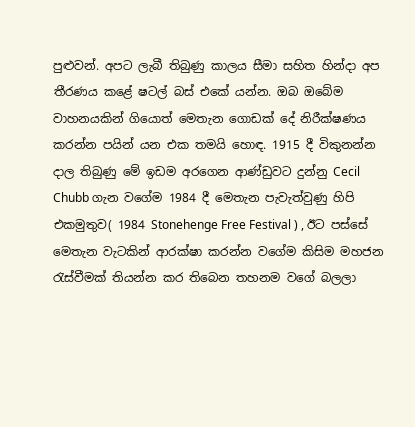පුළුවන්. අපට ලැබී තිබුණු කාලය සීමා සහිත හින්දා අප තීරණය කළේ ෂටල් බස් එකේ යන්න. ඔබ ඔබේම වාහනයකින් ගියොත් මෙතැන ගොඩක් දේ නිරීක්ෂණය කරන්න පයින් යන එක තමයි හොඳ. 1915 දී විකුනන්න දාල තිබුණු මේ ඉඩම අරගෙන ආණ්ඩුවට දුන්නු Cecil Chubb ගැන වගේම 1984 දී මෙතැන පැවැත්වුණු හිපි එකමුතුව( 1984 Stonehenge Free Festival ) , ඊට පස්සේ මෙතැන වැටකින් ආරක්ෂා කරන්න වගේම කිසිම මහජන රැස්වීමක් තියන්න කර තිබෙන තහනම වගේ බලලා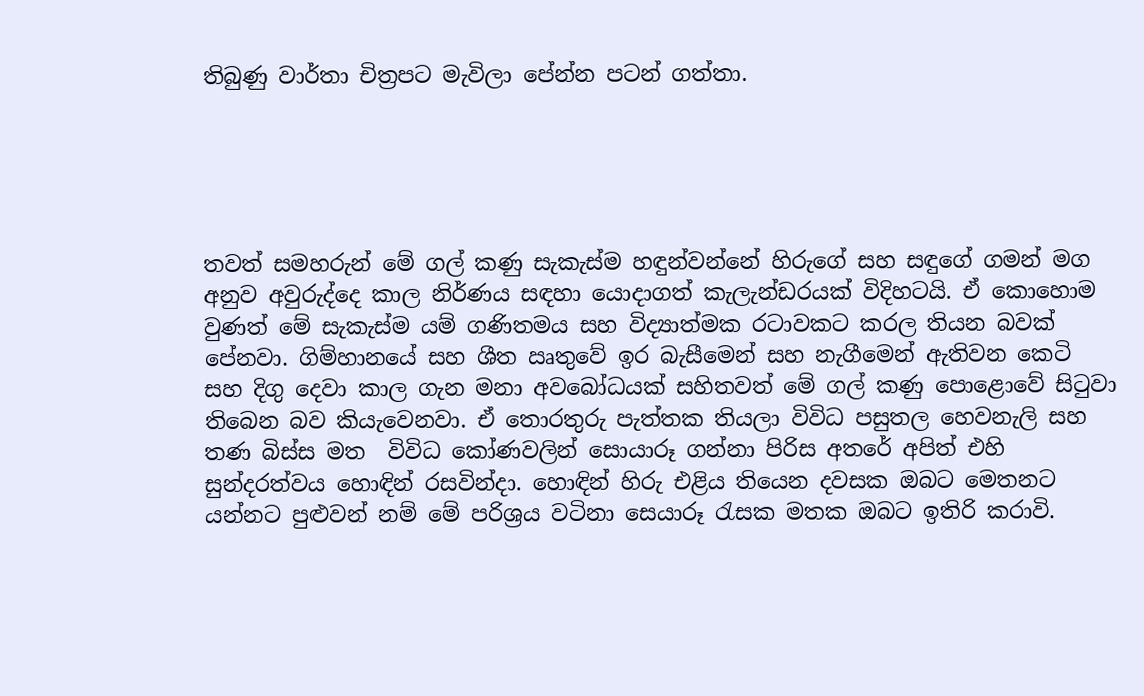තිබුණු වාර්තා චිත්‍රපට මැවිලා පේන්න පටන් ගත්තා.





තවත් සමහරුන් මේ ගල් කණු සැකැස්ම හඳුන්වන්නේ හිරුගේ සහ සඳුගේ ගමන් මග අනුව අවුරුද්දෙ කාල නිර්ණය සඳහා යොදාගත් කැලැන්ඩරයක් විදිහටයි. ඒ කොහොම වුණත් මේ සැකැස්ම යම් ගණිතමය සහ විද්‍යාත්මක රටාවකට කරල තියන බවක් පේනවා. ගිම්හානයේ සහ ශීත ඍතුවේ ඉර බැසීමෙන් සහ නැගීමෙන් ඇතිවන කෙටි සහ දිගු දෙවා කාල ගැන මනා අවබෝධයක් සහිතවත් මේ ගල් කණු පොළොවේ සිටුවා තිබෙන බව කියැවෙනවා. ඒ තොරතුරු පැත්තක තියලා විවිධ පසුතල හෙවනැලි සහ තණ බිස්ස මත  විවිධ කෝණවලින් සොයාරූ ගන්නා පිරිස අතරේ අපිත් එහි සුන්දරත්වය හොඳින් රසවින්දා. හොඳින් හිරු එළිය තියෙන දවසක ඔබට මෙතනට යන්නට පුළුවන් නම් මේ පරිශ්‍රය වටිනා සෙයාරූ රැසක මතක ඔබට ඉතිරි කරාවි.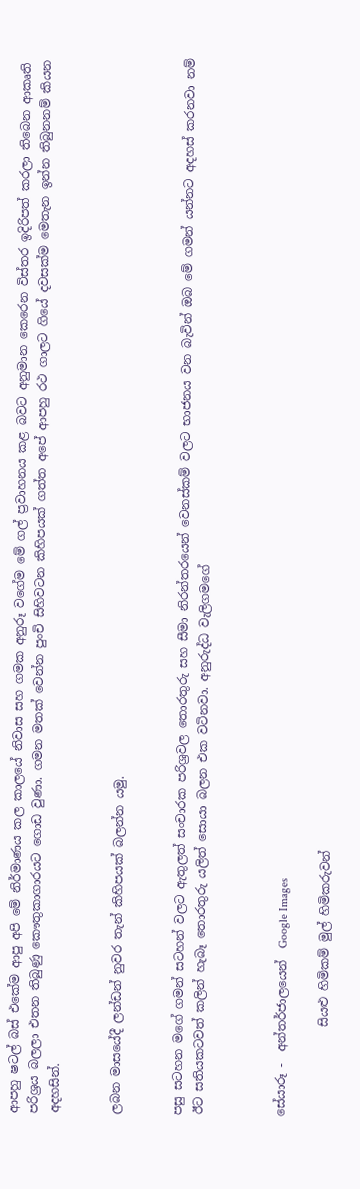ආපහු ෂටල් බස් එකේම ආපු අපි මේ නිර්මාණය කල කාලයේ නිවාස සහ ගමක අනුරූ වගේම මේ ගල් ප්‍රවාහනය කළ බවට අනුමාන කෙරෙන විස්තර ඉදිරිපත් කරලා තිබෙන ආකෘති පරිශ්‍රය බලලා එතන තිබුණු කෞතුකාගාරයට ගොඩ වුණා. ගමන මතක් වෙන්න පුංචි සිහිවටන කිහිපයක් ගත්ත අපේ ආපහු රථ ගාලට ගියේ දවසක්ම මෙතැන ඉන්න තිබුනනම් කියන අදහසින්.


ලබන මාසයේදී ලන්ඩන් නුවර තැන් කිහිපයක් බලන්න යමු.


පසු සටහන මගේ ගමන් සටහන් වලට ඇතුලත් සංචාරක පරිශ්‍රවල තොරතුරු සහ සීමා නිරන්තරයෙන් වෙනස්කම් වලට භාජනය වන බැවින් ඔබ මේ ගමන් යන්නට අදහස් කරනවා නම් ඊට සතියකටවත් කලින් හැබෑ තොරතුරු යලිත් සොයා බලන එක වටිනවා. අනුරුද්ධ වැලිගමගේ



සේයාරූ -  අන්තර්ජාලයෙන්  Google Images

               සියළු හිමිකම් මුල් හිමිකරුවන්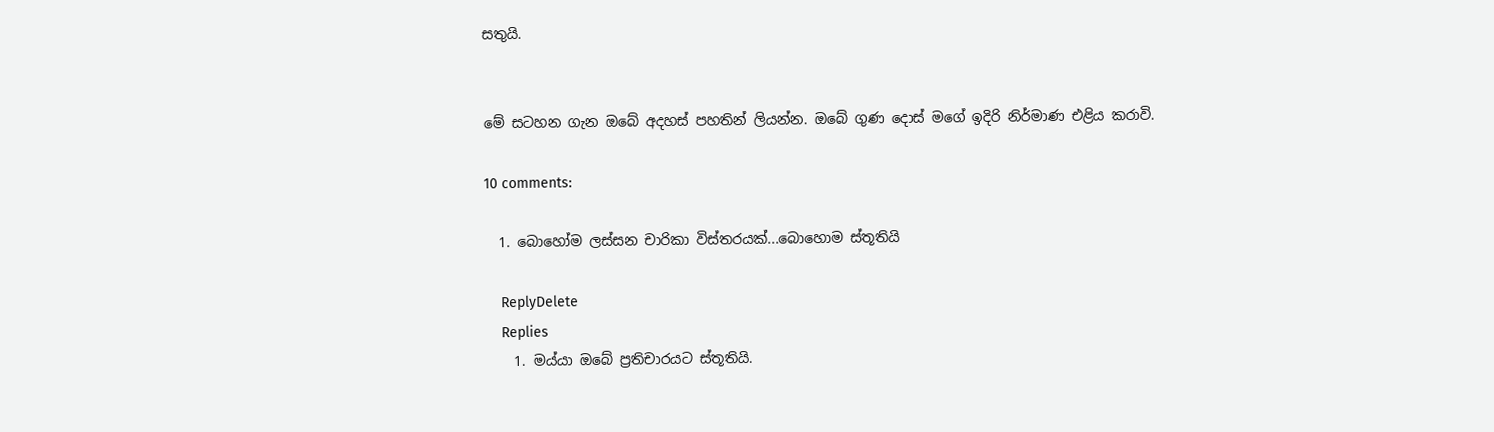සතුයි.


මේ සටහන ගැන ඔබේ අදහස් පහතින් ලියන්න. ඔබේ ගුණ දොස් මගේ ඉදිරි නිර්මාණ එළිය කරාවි.

10 comments:

  1. බොහෝම ලස්සන චාරිකා විස්තරයක්...බොහොම ස්තූතියි

    ReplyDelete
    Replies
    1. මය්යා ඔබේ ප්‍රතිචාරයට ස්තූතියි.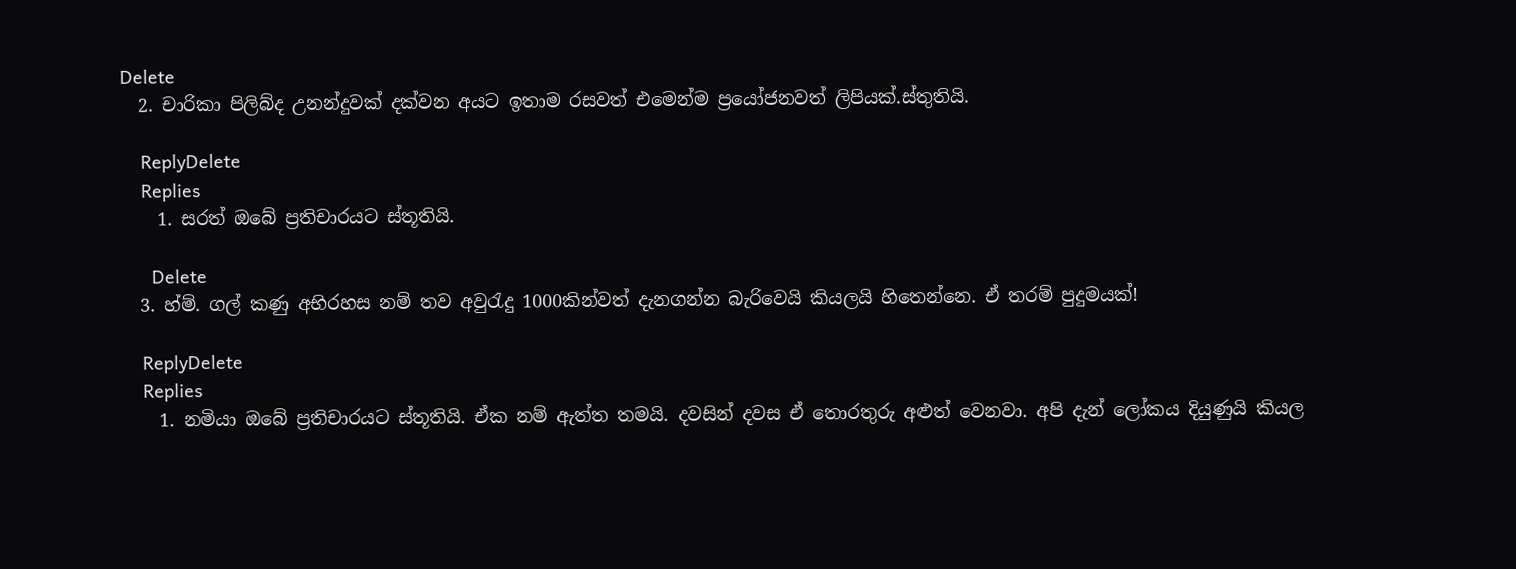Delete
  2. චාරිකා පිලිබ්ද උනන්දුවක් දක්වන අයට ඉතාම රසවත් එමෙන්ම ප්‍රයෝජනවත් ලිපියක්.ස්තුතියි.

    ReplyDelete
    Replies
    1. සරත් ඔබේ ප්‍රතිචාරයට ස්තූතියි.

      Delete
  3. හ්ම්. ගල් කණු අභිරහස නම් තව අවුරැදු 1000කින්වත් දැනගන්න බැරිවෙයි කියලයි හිතෙන්නෙ. ඒ තරම් පුදුමයක්!

    ReplyDelete
    Replies
    1. නමියා ඔබේ ප්‍රතිචාරයට ස්තූතියි. ඒක නම් ඇත්ත තමයි. දවසින් දවස ඒ තොරතුරු අළුත් වෙනවා. අපි දැන් ලෝකය දියුණුයි කියල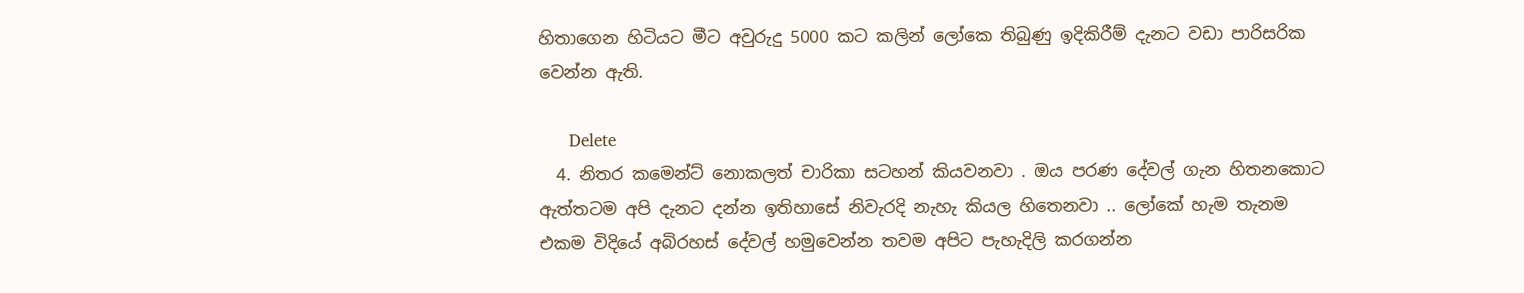හිතාගෙන හිටියට මීට අවුරුදු 5000 කට කලින් ලෝකෙ තිබුණු ඉදිකිරීම් දැනට වඩා පාරිසරික වෙන්න ඇති.

      Delete
  4. නිතර කමෙන්ට් නොකලත් චාරිකා සටහන් කියවනවා . ඔය පරණ දේවල් ගැන හිතනකොට ඇත්තටම අපි දැනට දන්න ඉතිහාසේ නිවැරදි නැහැ කියල හිතෙනවා .. ලෝකේ හැම තැනම එකම විදියේ අබිරහස් දේවල් හමුවෙන්න තවම අපිට පැහැදිලි කරගන්න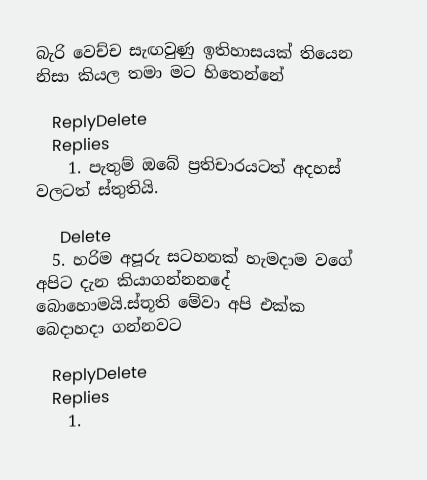බැරි වෙච්ච සැඟවුණු ඉතිහාසයක් තියෙන නිසා කියල තමා මට හිතෙන්නේ

    ReplyDelete
    Replies
    1. පැතුම් ඔබේ ප්‍රතිචාරයටත් අදහස් වලටත් ස්තුතියි.

      Delete
  5. හරිම අපූරු සටහනක් හැමදාම වගේ අපිට දැන කියාගන්නනදේ බොහොමයි.ස්තූති මේවා අපි එක්ක බෙදාහදා ගන්නවට

    ReplyDelete
    Replies
    1.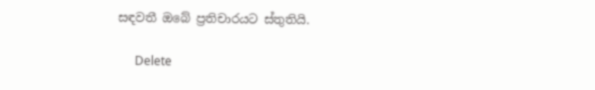සඳවතී ඔබේ ප්‍රතිචාරයට ස්තුතියි.

      Delete